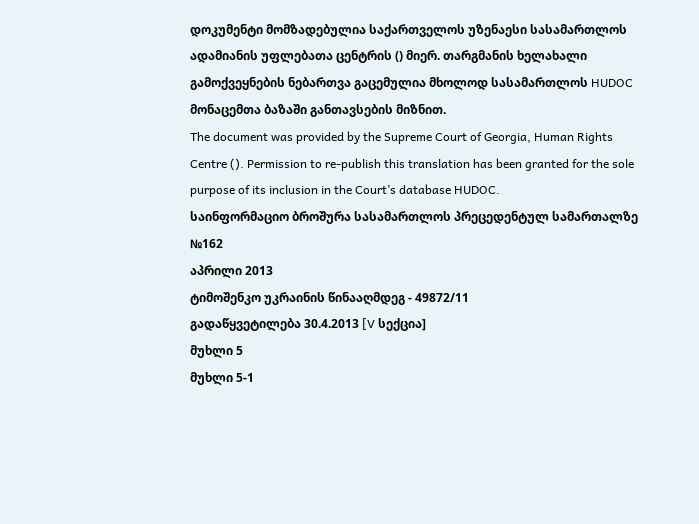დოკუმენტი მომზადებულია საქართველოს უზენაესი სასამართლოს ადამიანის უფლებათა ცენტრის () მიერ. თარგმანის ხელახალი გამოქვეყნების ნებართვა გაცემულია მხოლოდ სასამართლოს HUDOC მონაცემთა ბაზაში განთავსების მიზნით.
The document was provided by the Supreme Court of Georgia, Human Rights Centre (). Permission to re-publish this translation has been granted for the sole purpose of its inclusion in the Court’s database HUDOC.
საინფორმაციო ბროშურა სასამართლოს პრეცედენტულ სამართალზე №162
აპრილი 2013
ტიმოშენკო უკრაინის წინააღმდეგ - 49872/11
გადაწყვეტილება 30.4.2013 [V სექცია]
მუხლი 5
მუხლი 5-1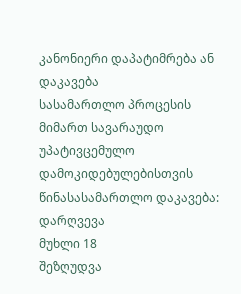კანონიერი დაპატიმრება ან დაკავება
სასამართლო პროცესის მიმართ სავარაუდო უპატივცემულო დამოკიდებულებისთვის წინასასამართლო დაკავება: დარღვევა
მუხლი 18
შეზღუდვა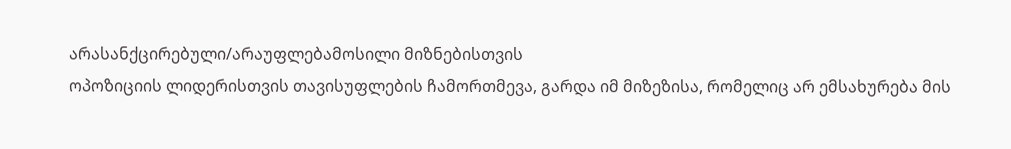არასანქცირებული/არაუფლებამოსილი მიზნებისთვის
ოპოზიციის ლიდერისთვის თავისუფლების ჩამორთმევა, გარდა იმ მიზეზისა, რომელიც არ ემსახურება მის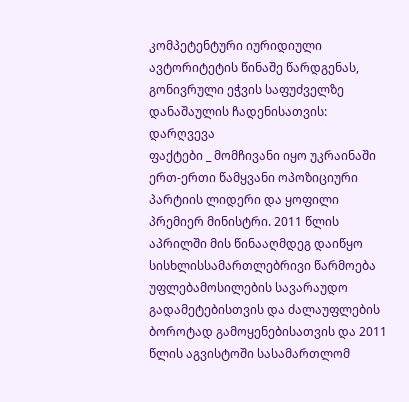კომპეტენტური იურიდიული ავტორიტეტის წინაშე წარდგენას, გონივრული ეჭვის საფუძველზე დანაშაულის ჩადენისათვის: დარღვევა
ფაქტები _ მომჩივანი იყო უკრაინაში ერთ-ერთი წამყვანი ოპოზიციური პარტიის ლიდერი და ყოფილი პრემიერ მინისტრი. 2011 წლის აპრილში მის წინააღმდეგ დაიწყო სისხლისსამართლებრივი წარმოება უფლებამოსილების სავარაუდო გადამეტებისთვის და ძალაუფლების ბოროტად გამოყენებისათვის და 2011 წლის აგვისტოში სასამართლომ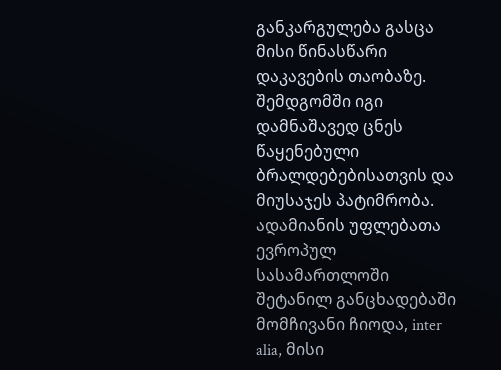განკარგულება გასცა მისი წინასწარი დაკავების თაობაზე. შემდგომში იგი დამნაშავედ ცნეს წაყენებული ბრალდებებისათვის და მიუსაჯეს პატიმრობა.
ადამიანის უფლებათა ევროპულ სასამართლოში შეტანილ განცხადებაში მომჩივანი ჩიოდა, inter alia, მისი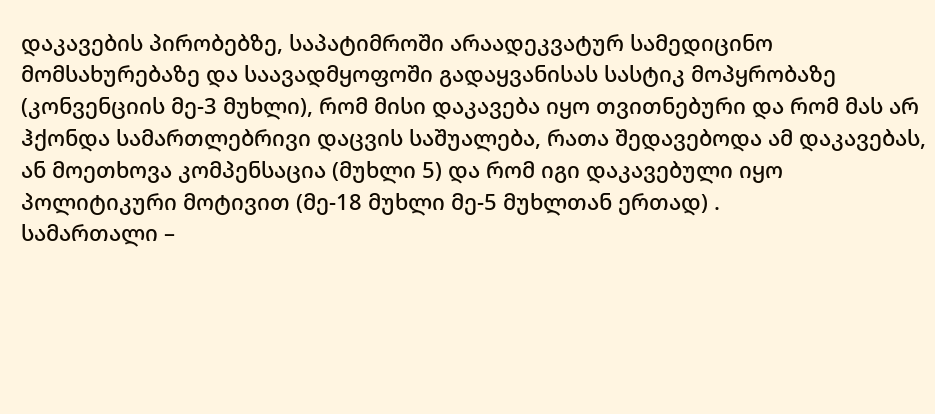დაკავების პირობებზე, საპატიმროში არაადეკვატურ სამედიცინო მომსახურებაზე და საავადმყოფოში გადაყვანისას სასტიკ მოპყრობაზე (კონვენციის მე-3 მუხლი), რომ მისი დაკავება იყო თვითნებური და რომ მას არ ჰქონდა სამართლებრივი დაცვის საშუალება, რათა შედავებოდა ამ დაკავებას, ან მოეთხოვა კომპენსაცია (მუხლი 5) და რომ იგი დაკავებული იყო პოლიტიკური მოტივით (მე-18 მუხლი მე-5 მუხლთან ერთად) .
სამართალი –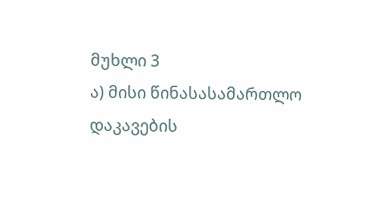მუხლი 3
ა) მისი წინასასამართლო დაკავების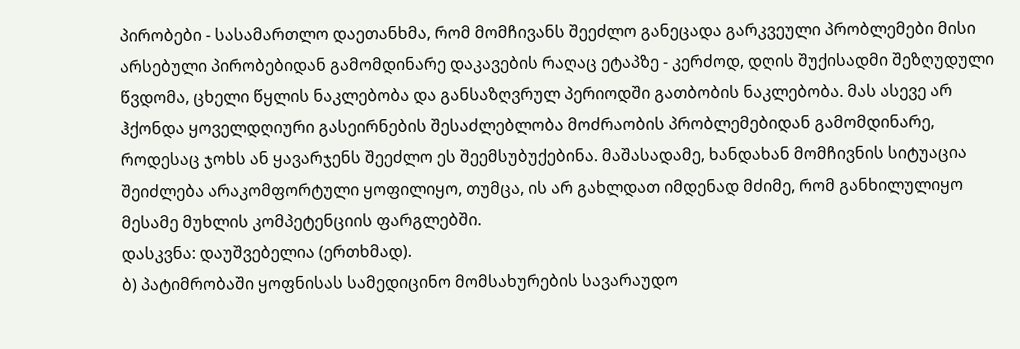პირობები - სასამართლო დაეთანხმა, რომ მომჩივანს შეეძლო განეცადა გარკვეული პრობლემები მისი არსებული პირობებიდან გამომდინარე დაკავების რაღაც ეტაპზე - კერძოდ, დღის შუქისადმი შეზღუდული წვდომა, ცხელი წყლის ნაკლებობა და განსაზღვრულ პერიოდში გათბობის ნაკლებობა. მას ასევე არ ჰქონდა ყოველდღიური გასეირნების შესაძლებლობა მოძრაობის პრობლემებიდან გამომდინარე, როდესაც ჯოხს ან ყავარჯენს შეეძლო ეს შეემსუბუქებინა. მაშასადამე, ხანდახან მომჩივნის სიტუაცია შეიძლება არაკომფორტული ყოფილიყო, თუმცა, ის არ გახლდათ იმდენად მძიმე, რომ განხილულიყო მესამე მუხლის კომპეტენციის ფარგლებში.
დასკვნა: დაუშვებელია (ერთხმად).
ბ) პატიმრობაში ყოფნისას სამედიცინო მომსახურების სავარაუდო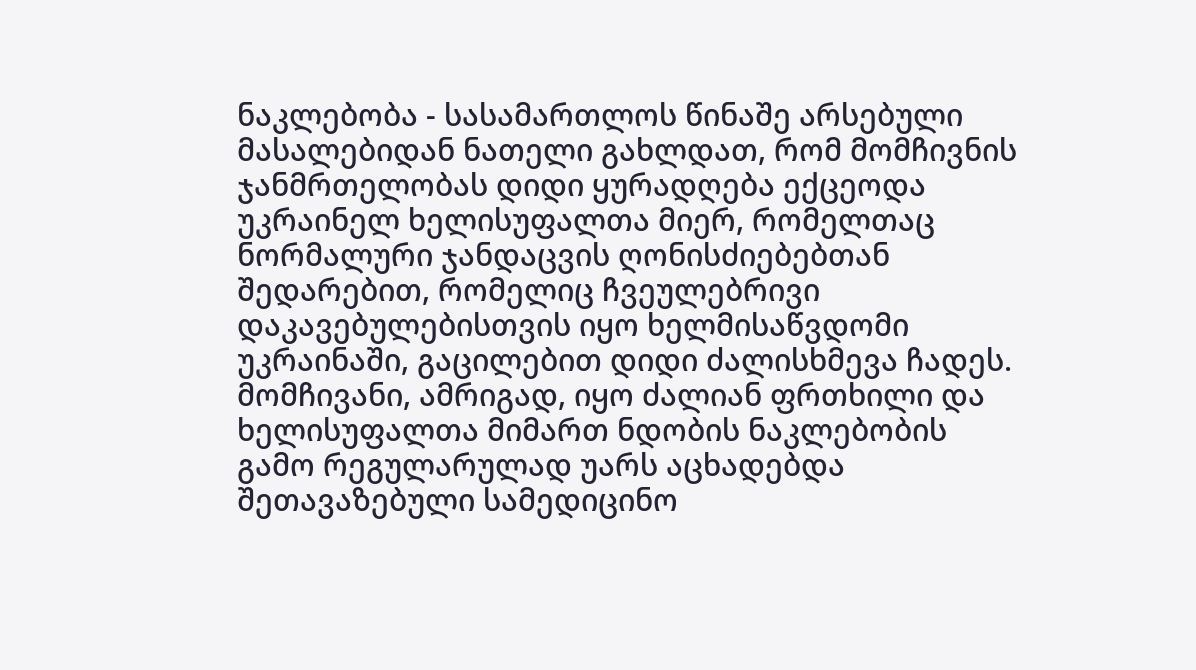ნაკლებობა - სასამართლოს წინაშე არსებული მასალებიდან ნათელი გახლდათ, რომ მომჩივნის ჯანმრთელობას დიდი ყურადღება ექცეოდა უკრაინელ ხელისუფალთა მიერ, რომელთაც ნორმალური ჯანდაცვის ღონისძიებებთან შედარებით, რომელიც ჩვეულებრივი დაკავებულებისთვის იყო ხელმისაწვდომი უკრაინაში, გაცილებით დიდი ძალისხმევა ჩადეს. მომჩივანი, ამრიგად, იყო ძალიან ფრთხილი და ხელისუფალთა მიმართ ნდობის ნაკლებობის გამო რეგულარულად უარს აცხადებდა შეთავაზებული სამედიცინო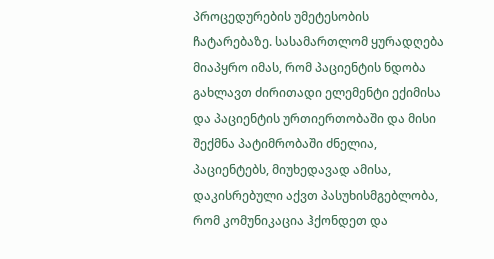პროცედურების უმეტესობის ჩატარებაზე. სასამართლომ ყურადღება მიაპყრო იმას, რომ პაციენტის ნდობა გახლავთ ძირითადი ელემენტი ექიმისა და პაციენტის ურთიერთობაში და მისი შექმნა პატიმრობაში ძნელია, პაციენტებს, მიუხედავად ამისა, დაკისრებული აქვთ პასუხისმგებლობა, რომ კომუნიკაცია ჰქონდეთ და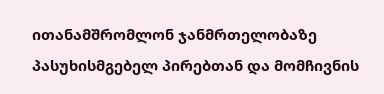ითანამშრომლონ ჯანმრთელობაზე პასუხისმგებელ პირებთან და მომჩივნის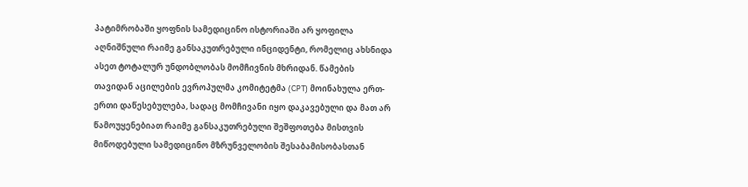პატიმრობაში ყოფნის სამედიცინო ისტორიაში არ ყოფილა აღნიშნული რაიმე განსაკუთრებული ინციდენტი, რომელიც ახსნიდა ასეთ ტოტალურ უნდობლობას მომჩივნის მხრიდან. წამების თავიდან აცილების ევროპულმა კომიტეტმა (CPT) მოინახულა ერთ-ერთი დაწესებულება, სადაც მომჩივანი იყო დაკავებული და მათ არ წამოუყენებიათ რაიმე განსაკუთრებული შეშფოთება მისთვის მიწოდებული სამედიცინო მზრუნველობის შესაბამისობასთან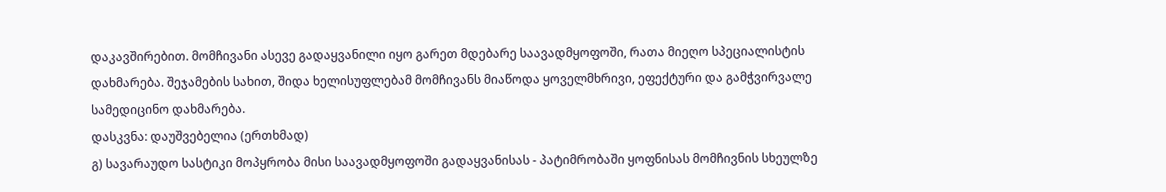დაკავშირებით. მომჩივანი ასევე გადაყვანილი იყო გარეთ მდებარე საავადმყოფოში, რათა მიეღო სპეციალისტის დახმარება. შეჯამების სახით, შიდა ხელისუფლებამ მომჩივანს მიაწოდა ყოველმხრივი, ეფექტური და გამჭვირვალე სამედიცინო დახმარება.
დასკვნა: დაუშვებელია (ერთხმად)
გ) სავარაუდო სასტიკი მოპყრობა მისი საავადმყოფოში გადაყვანისას - პატიმრობაში ყოფნისას მომჩივნის სხეულზე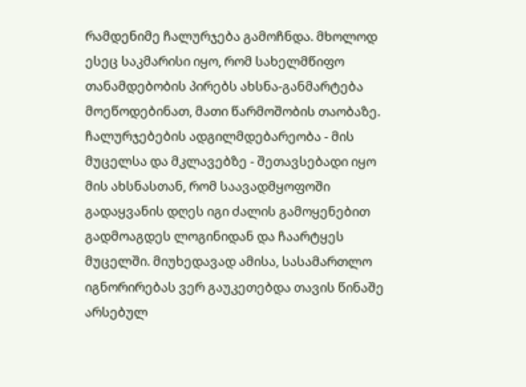რამდენიმე ჩალურჯება გამოჩნდა. მხოლოდ ესეც საკმარისი იყო, რომ სახელმწიფო თანამდებობის პირებს ახსნა-განმარტება მოეწოდებინათ, მათი წარმოშობის თაობაზე. ჩალურჯებების ადგილმდებარეობა - მის მუცელსა და მკლავებზე - შეთავსებადი იყო მის ახსნასთან, რომ საავადმყოფოში გადაყვანის დღეს იგი ძალის გამოყენებით გადმოაგდეს ლოგინიდან და ჩაარტყეს მუცელში. მიუხედავად ამისა, სასამართლო იგნორირებას ვერ გაუკეთებდა თავის წინაშე არსებულ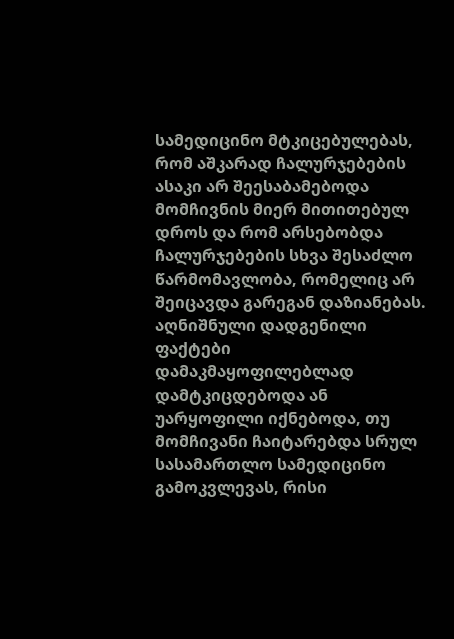სამედიცინო მტკიცებულებას, რომ აშკარად ჩალურჯებების ასაკი არ შეესაბამებოდა მომჩივნის მიერ მითითებულ დროს და რომ არსებობდა ჩალურჯებების სხვა შესაძლო წარმომავლობა, რომელიც არ შეიცავდა გარეგან დაზიანებას. აღნიშნული დადგენილი ფაქტები დამაკმაყოფილებლად დამტკიცდებოდა ან უარყოფილი იქნებოდა, თუ მომჩივანი ჩაიტარებდა სრულ სასამართლო სამედიცინო გამოკვლევას, რისი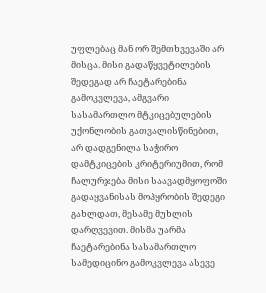უფლებაც მან ორ შემთხვევაში არ მისცა. მისი გადაწყვეტილების შედეგად არ ჩაეტარებინა გამოკვლევა, ამგვარი სასამართლო მტკიცებულების უქონლობის გათვალისწინებით, არ დადგენილა საჭირო დამტკიცების კრიტერიუმით, რომ ჩალურჯება მისი საავადმყოფოში გადაყვანისას მოპყრობის შედეგი გახლდათ, მესამე მუხლის დარღვევით. მისმა უარმა ჩაეტარებინა სასამართლო სამედიცინო გამოკვლევა ასევე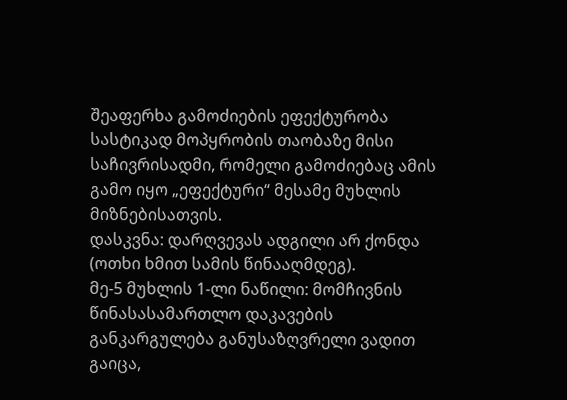შეაფერხა გამოძიების ეფექტურობა სასტიკად მოპყრობის თაობაზე მისი საჩივრისადმი, რომელი გამოძიებაც ამის გამო იყო „ეფექტური“ მესამე მუხლის მიზნებისათვის.
დასკვნა: დარღვევას ადგილი არ ქონდა (ოთხი ხმით სამის წინააღმდეგ).
მე-5 მუხლის 1-ლი ნაწილი: მომჩივნის წინასასამართლო დაკავების განკარგულება განუსაზღვრელი ვადით გაიცა,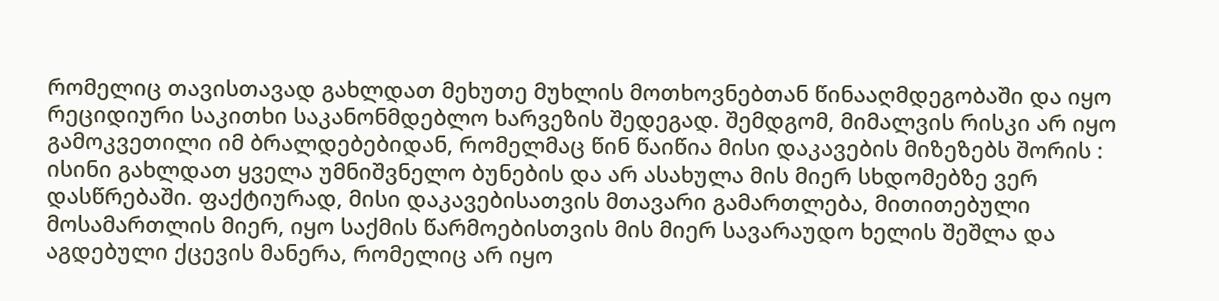რომელიც თავისთავად გახლდათ მეხუთე მუხლის მოთხოვნებთან წინააღმდეგობაში და იყო რეციდიური საკითხი საკანონმდებლო ხარვეზის შედეგად. შემდგომ, მიმალვის რისკი არ იყო გამოკვეთილი იმ ბრალდებებიდან, რომელმაც წინ წაიწია მისი დაკავების მიზეზებს შორის : ისინი გახლდათ ყველა უმნიშვნელო ბუნების და არ ასახულა მის მიერ სხდომებზე ვერ დასწრებაში. ფაქტიურად, მისი დაკავებისათვის მთავარი გამართლება, მითითებული მოსამართლის მიერ, იყო საქმის წარმოებისთვის მის მიერ სავარაუდო ხელის შეშლა და აგდებული ქცევის მანერა, რომელიც არ იყო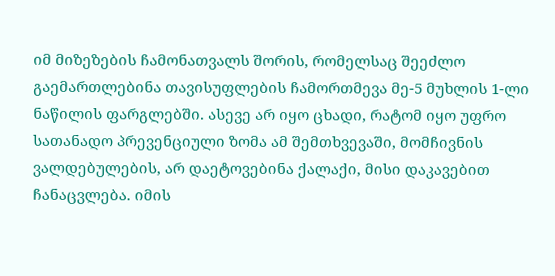იმ მიზეზების ჩამონათვალს შორის, რომელსაც შეეძლო გაემართლებინა თავისუფლების ჩამორთმევა მე-5 მუხლის 1-ლი ნაწილის ფარგლებში. ასევე არ იყო ცხადი, რატომ იყო უფრო სათანადო პრევენციული ზომა ამ შემთხვევაში, მომჩივნის ვალდებულების, არ დაეტოვებინა ქალაქი, მისი დაკავებით ჩანაცვლება. იმის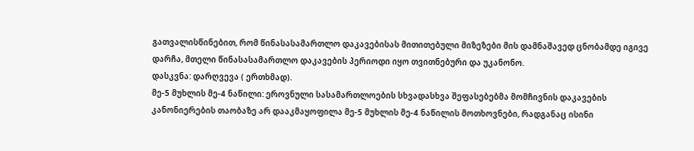გათვალისწინებით, რომ წინასასამართლო დაკავებისას მითითებული მიზეზები მის დამნაშავედ ცნობამდე იგივე დარჩა, მთელი წინასასამართლო დაკავების პერიოდი იყო თვითნებური და უკანონო.
დასკვნა: დარღვევა ( ერთხმად).
მე-5 მუხლის მე-4 ნაწილი: ეროვნული სასამართლოების სხვადასხვა შეფასებებმა მომჩივნის დაკავების კანონიერების თაობაზე არ დააკმაყოფილა მე-5 მუხლის მე-4 ნაწილის მოთხოვნები, რადგანაც ისინი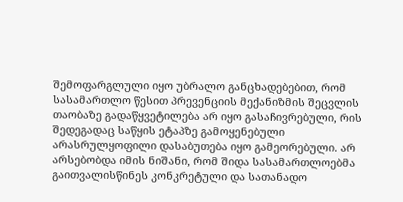შემოფარგლული იყო უბრალო განცხადებებით, რომ სასამართლო წესით პრევენციის მექანიზმის შეცვლის თაობაზე გადაწყვეტილება არ იყო გასაჩივრებული, რის შედეგადაც საწყის ეტაპზე გამოყენებული არასრულყოფილი დასაბუთება იყო გამეორებული. არ არსებობდა იმის ნიშანი, რომ შიდა სასამართლოებმა გაითვალისწინეს კონკრეტული და სათანადო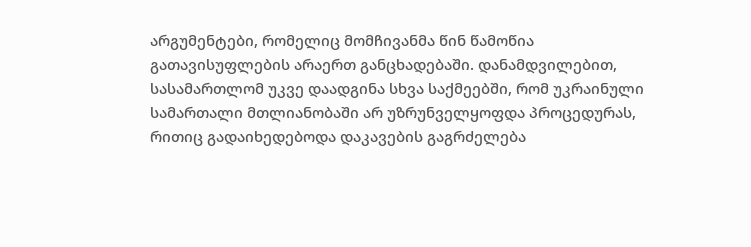არგუმენტები, რომელიც მომჩივანმა წინ წამოწია გათავისუფლების არაერთ განცხადებაში. დანამდვილებით, სასამართლომ უკვე დაადგინა სხვა საქმეებში, რომ უკრაინული სამართალი მთლიანობაში არ უზრუნველყოფდა პროცედურას, რითიც გადაიხედებოდა დაკავების გაგრძელება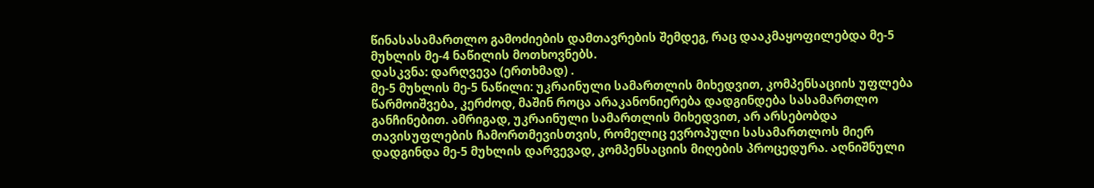წინასასამართლო გამოძიების დამთავრების შემდეგ, რაც დააკმაყოფილებდა მე-5 მუხლის მე-4 ნაწილის მოთხოვნებს.
დასკვნა: დარღვევა (ერთხმად) .
მე-5 მუხლის მე-5 ნაწილი: უკრაინული სამართლის მიხედვით, კომპენსაციის უფლება წარმოიშვება, კერძოდ, მაშინ როცა არაკანონიერება დადგინდება სასამართლო განჩინებით. ამრიგად, უკრაინული სამართლის მიხედვით, არ არსებობდა თავისუფლების ჩამორთმევისთვის, რომელიც ევროპული სასამართლოს მიერ დადგინდა მე-5 მუხლის დარვევად, კომპენსაციის მიღების პროცედურა. აღნიშნული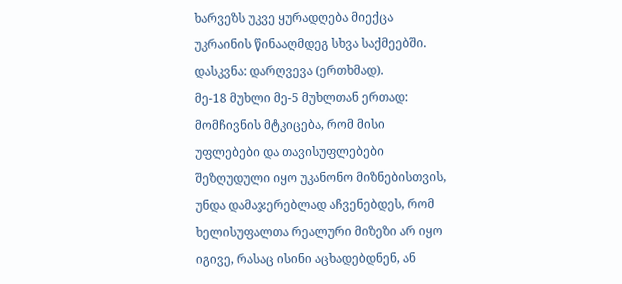ხარვეზს უკვე ყურადღება მიექცა უკრაინის წინააღმდეგ სხვა საქმეებში.
დასკვნა: დარღვევა (ერთხმად).
მე-18 მუხლი მე-5 მუხლთან ერთად: მომჩივნის მტკიცება, რომ მისი უფლებები და თავისუფლებები შეზღუდული იყო უკანონო მიზნებისთვის, უნდა დამაჯერებლად აჩვენებდეს, რომ ხელისუფალთა რეალური მიზეზი არ იყო იგივე, რასაც ისინი აცხადებდნენ, ან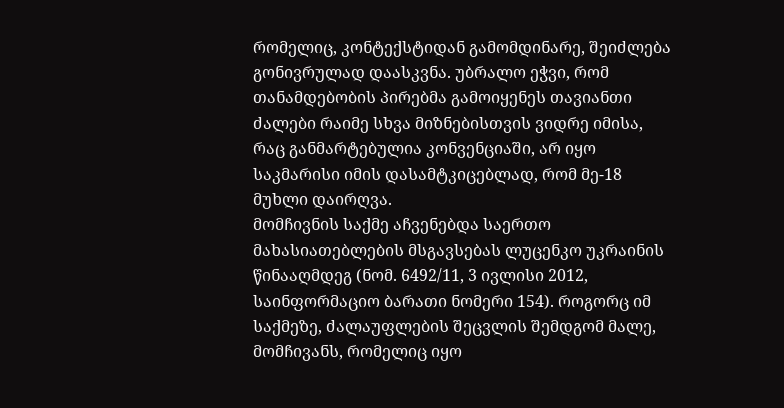რომელიც, კონტექსტიდან გამომდინარე, შეიძლება გონივრულად დაასკვნა. უბრალო ეჭვი, რომ თანამდებობის პირებმა გამოიყენეს თავიანთი ძალები რაიმე სხვა მიზნებისთვის ვიდრე იმისა, რაც განმარტებულია კონვენციაში, არ იყო საკმარისი იმის დასამტკიცებლად, რომ მე-18 მუხლი დაირღვა.
მომჩივნის საქმე აჩვენებდა საერთო მახასიათებლების მსგავსებას ლუცენკო უკრაინის წინააღმდეგ (ნომ. 6492/11, 3 ივლისი 2012, საინფორმაციო ბარათი ნომერი 154). როგორც იმ საქმეზე, ძალაუფლების შეცვლის შემდგომ მალე, მომჩივანს, რომელიც იყო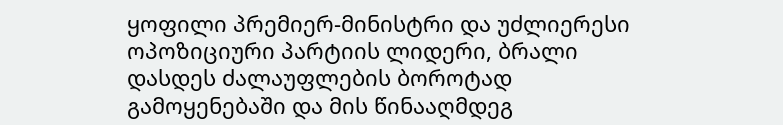ყოფილი პრემიერ-მინისტრი და უძლიერესი ოპოზიციური პარტიის ლიდერი, ბრალი დასდეს ძალაუფლების ბოროტად გამოყენებაში და მის წინააღმდეგ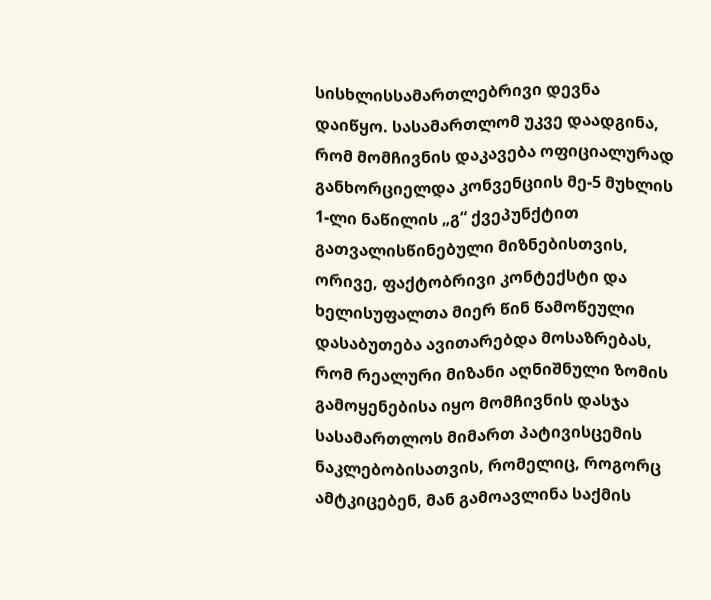სისხლისსამართლებრივი დევნა დაიწყო. სასამართლომ უკვე დაადგინა, რომ მომჩივნის დაკავება ოფიციალურად განხორციელდა კონვენციის მე-5 მუხლის 1-ლი ნაწილის „გ“ ქვეპუნქტით გათვალისწინებული მიზნებისთვის, ორივე, ფაქტობრივი კონტექსტი და ხელისუფალთა მიერ წინ წამოწეული დასაბუთება ავითარებდა მოსაზრებას, რომ რეალური მიზანი აღნიშნული ზომის გამოყენებისა იყო მომჩივნის დასჯა სასამართლოს მიმართ პატივისცემის ნაკლებობისათვის, რომელიც, როგორც ამტკიცებენ, მან გამოავლინა საქმის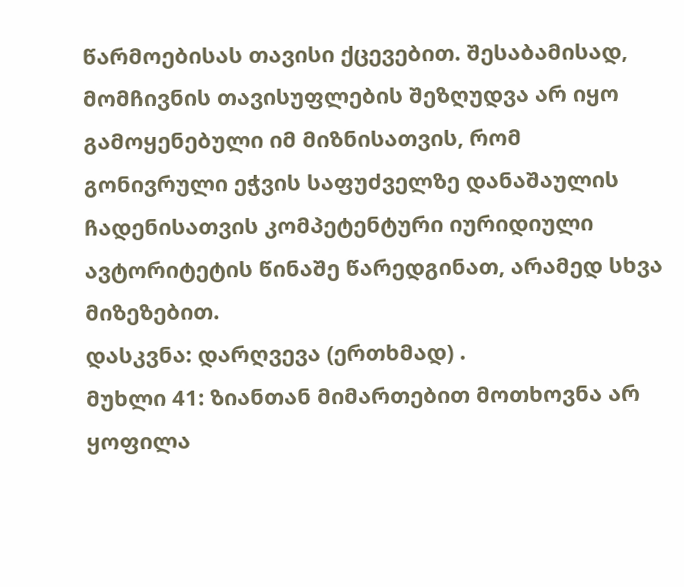წარმოებისას თავისი ქცევებით. შესაბამისად, მომჩივნის თავისუფლების შეზღუდვა არ იყო გამოყენებული იმ მიზნისათვის, რომ გონივრული ეჭვის საფუძველზე დანაშაულის ჩადენისათვის კომპეტენტური იურიდიული ავტორიტეტის წინაშე წარედგინათ, არამედ სხვა მიზეზებით.
დასკვნა: დარღვევა (ერთხმად) .
მუხლი 41: ზიანთან მიმართებით მოთხოვნა არ ყოფილა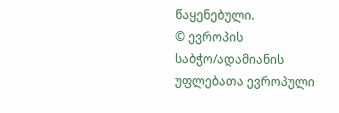წაყენებული.
© ევროპის საბჭო/ადამიანის უფლებათა ევროპული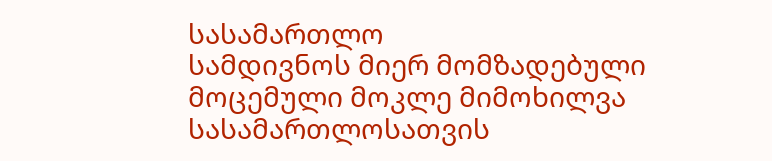სასამართლო
სამდივნოს მიერ მომზადებული მოცემული მოკლე მიმოხილვა
სასამართლოსათვის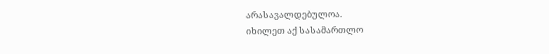არასავალდებულოა.
იხილეთ აქ სასამართლო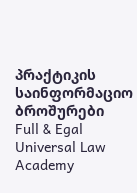პრაქტიკის საინფორმაციო ბროშურები
Full & Egal Universal Law Academy